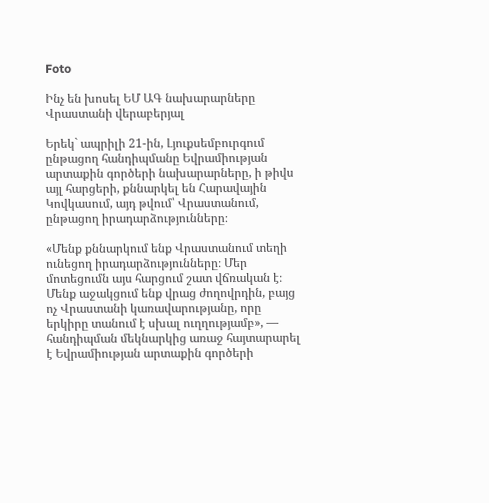Foto

Ինչ են խոսել ԵՄ ԱԳ նախարարները Վրաստանի վերաբերյալ

Երեկ` ապրիլի 21-ին, Լյուքսեմբուրգում ընթացող հանդիպմանը Եվրամիության արտաքին գործերի նախարարները, ի թիվս այլ հարցերի, քննարկել են Հարավային Կովկասում, այդ թվում՝ Վրաստանում, ընթացող իրադարձությունները։

«Մենք քննարկում ենք Վրաստանում տեղի ունեցող իրադարձությունները։ Մեր մոտեցումն այս հարցում շատ վճռական է։ Մենք աջակցում ենք վրաց ժողովրդին, բայց ոչ Վրաստանի կառավարությանը, որը երկիրը տանում է սխալ ուղղությամբ», — հանդիպման մեկնարկից առաջ հայտարարել է Եվրամիության արտաքին գործերի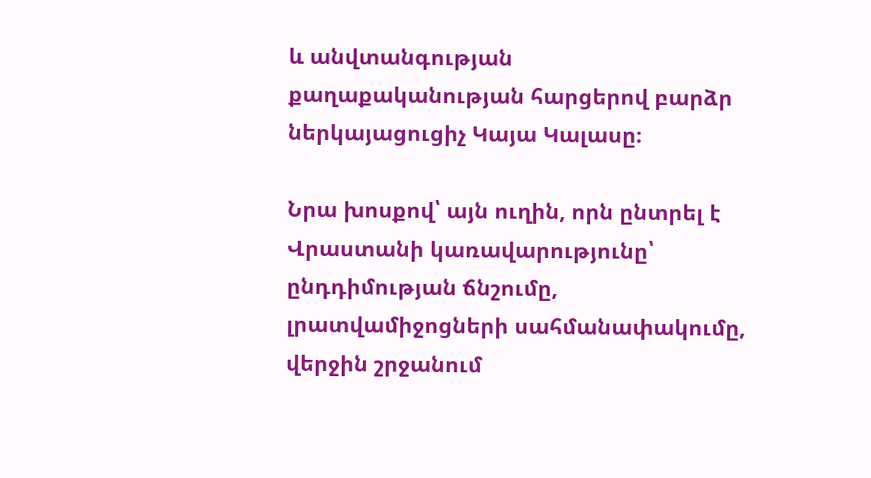և անվտանգության քաղաքականության հարցերով բարձր ներկայացուցիչ Կայա Կալասը։

Նրա խոսքով՝ այն ուղին, որն ընտրել է Վրաստանի կառավարությունը՝ ընդդիմության ճնշումը, լրատվամիջոցների սահմանափակումը, վերջին շրջանում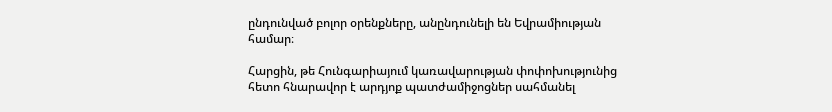ընդունված բոլոր օրենքները, անընդունելի են Եվրամիության համար։

Հարցին, թե Հունգարիայում կառավարության փոփոխությունից հետո հնարավոր է արդյոք պատժամիջոցներ սահմանել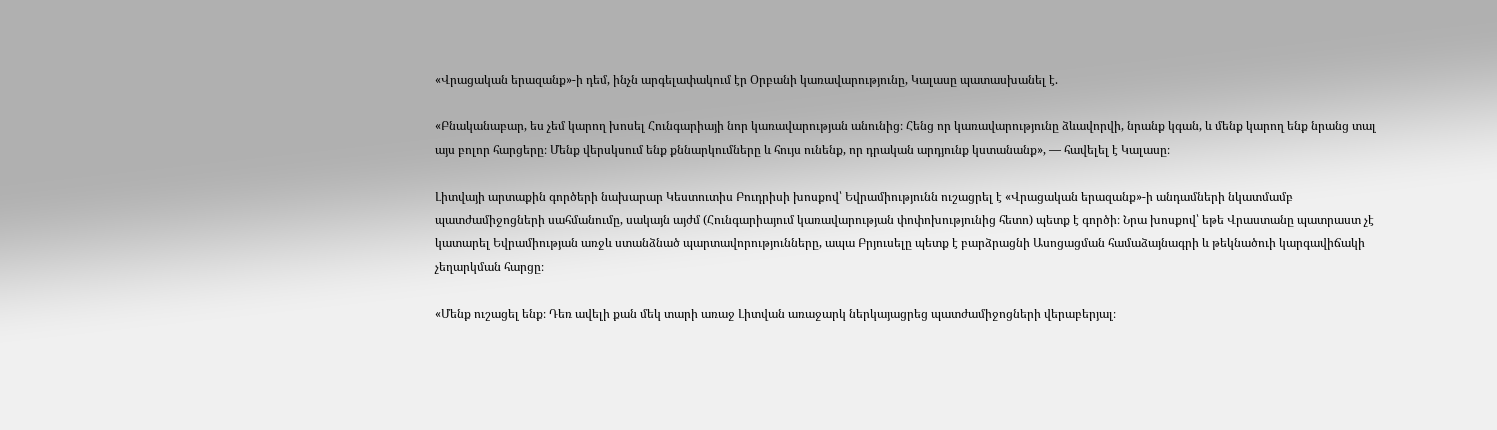«Վրացական երազանք»-ի դեմ, ինչն արգելափակում էր Օրբանի կառավարությունը, Կալասը պատասխանել է.

«Բնականաբար, ես չեմ կարող խոսել Հունգարիայի նոր կառավարության անունից։ Հենց որ կառավարությունը ձևավորվի, նրանք կգան, և մենք կարող ենք նրանց տալ այս բոլոր հարցերը։ Մենք վերսկսում ենք քննարկումները և հույս ունենք, որ դրական արդյունք կստանանք», — հավելել է Կալասը։

Լիտվայի արտաքին գործերի նախարար Կեստուտիս Բուդրիսի խոսքով՝ Եվրամիությունն ուշացրել է «Վրացական երազանք»-ի անդամների նկատմամբ պատժամիջոցների սահմանումը, սակայն այժմ (Հունգարիայում կառավարության փոփոխությունից հետո) պետք է գործի։ Նրա խոսքով՝ եթե Վրաստանը պատրաստ չէ կատարել Եվրամիության առջև ստանձնած պարտավորությունները, ապա Բրյուսելը պետք է բարձրացնի Ասոցացման համաձայնագրի և թեկնածուի կարգավիճակի չեղարկման հարցը։

«Մենք ուշացել ենք։ Դեռ ավելի քան մեկ տարի առաջ Լիտվան առաջարկ ներկայացրեց պատժամիջոցների վերաբերյալ։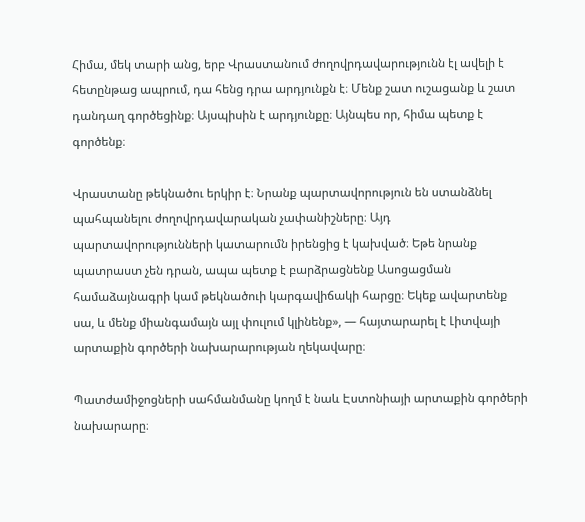Հիմա, մեկ տարի անց, երբ Վրաստանում ժողովրդավարությունն էլ ավելի է հետընթաց ապրում, դա հենց դրա արդյունքն է։ Մենք շատ ուշացանք և շատ դանդաղ գործեցինք։ Այսպիսին է արդյունքը։ Այնպես որ, հիմա պետք է գործենք։

Վրաստանը թեկնածու երկիր է։ Նրանք պարտավորություն են ստանձնել պահպանելու ժողովրդավարական չափանիշները։ Այդ պարտավորությունների կատարումն իրենցից է կախված։ Եթե նրանք պատրաստ չեն դրան, ապա պետք է բարձրացնենք Ասոցացման համաձայնագրի կամ թեկնածուի կարգավիճակի հարցը։ Եկեք ավարտենք սա, և մենք միանգամայն այլ փուլում կլինենք», — հայտարարել է Լիտվայի արտաքին գործերի նախարարության ղեկավարը։

Պատժամիջոցների սահմանմանը կողմ է նաև Էստոնիայի արտաքին գործերի նախարարը։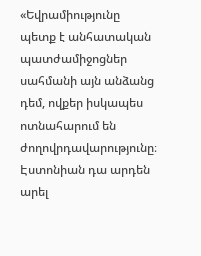«Եվրամիությունը պետք է անհատական պատժամիջոցներ սահմանի այն անձանց դեմ, ովքեր իսկապես ոտնահարում են ժողովրդավարությունը։ Էստոնիան դա արդեն արել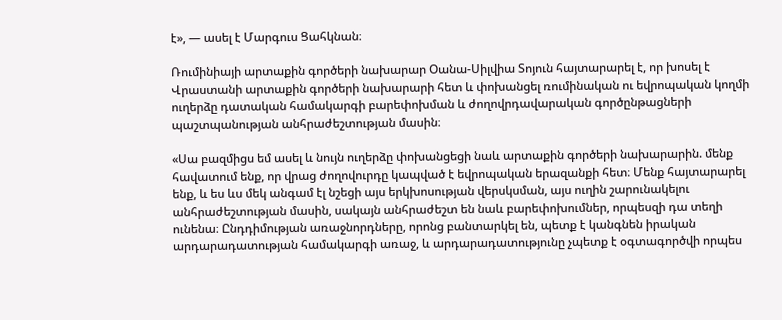է», — ասել է Մարգուս Ցահկնան։

Ռումինիայի արտաքին գործերի նախարար Օանա-Սիլվիա Տոյուն հայտարարել է, որ խոսել է Վրաստանի արտաքին գործերի նախարարի հետ և փոխանցել ռումինական ու եվրոպական կողմի ուղերձը դատական համակարգի բարեփոխման և ժողովրդավարական գործընթացների պաշտպանության անհրաժեշտության մասին։

«Սա բազմիցս եմ ասել և նույն ուղերձը փոխանցեցի նաև արտաքին գործերի նախարարին. մենք հավատում ենք, որ վրաց ժողովուրդը կապված է եվրոպական երազանքի հետ։ Մենք հայտարարել ենք, և ես ևս մեկ անգամ էլ նշեցի այս երկխոսության վերսկսման, այս ուղին շարունակելու անհրաժեշտության մասին, սակայն անհրաժեշտ են նաև բարեփոխումներ, որպեսզի դա տեղի ունենա։ Ընդդիմության առաջնորդները, որոնց բանտարկել են, պետք է կանգնեն իրական արդարադատության համակարգի առաջ, և արդարադատությունը չպետք է օգտագործվի որպես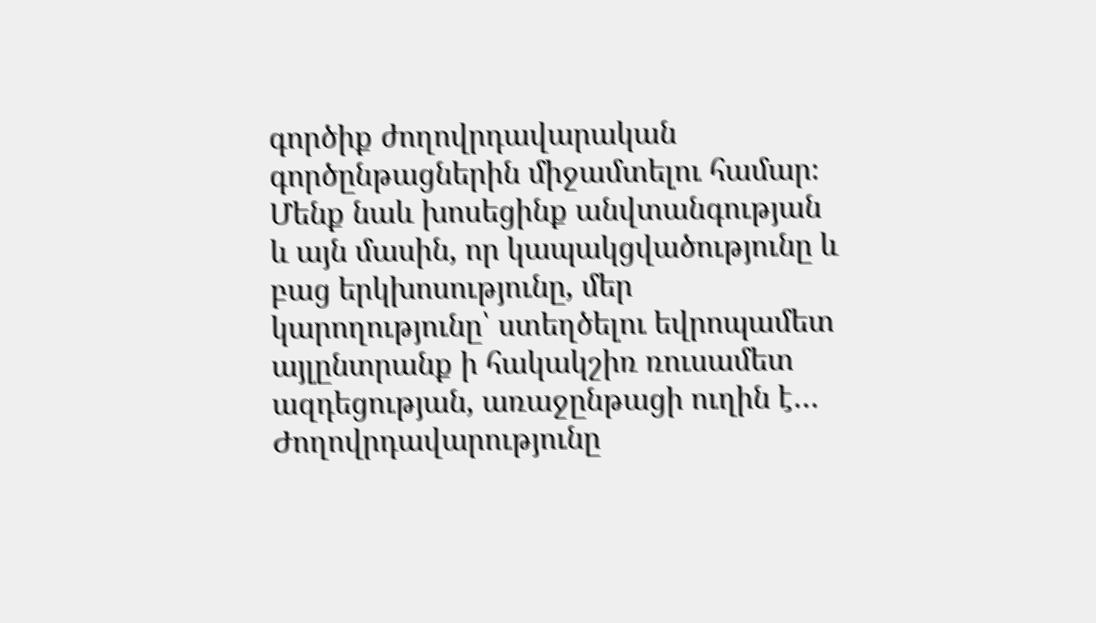գործիք ժողովրդավարական գործընթացներին միջամտելու համար։ Մենք նաև խոսեցինք անվտանգության և այն մասին, որ կապակցվածությունը և բաց երկխոսությունը, մեր կարողությունը՝ ստեղծելու եվրոպամետ այլընտրանք ի հակակշիռ ռուսամետ ազդեցության, առաջընթացի ուղին է… Ժողովրդավարությունը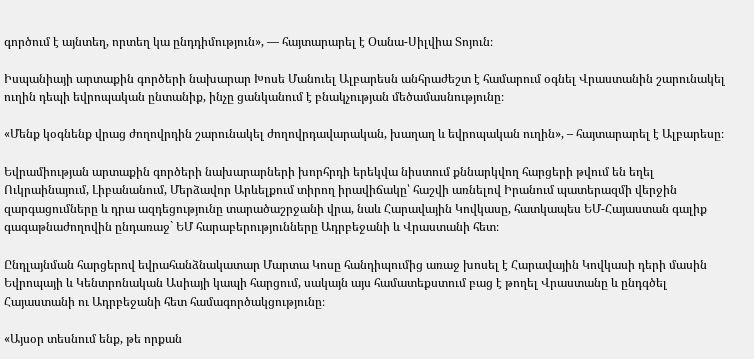գործում է այնտեղ, որտեղ կա ընդդիմություն», — հայտարարել է Օանա-Սիլվիա Տոյուն։

Իսպանիայի արտաքին գործերի նախարար Խոսե Մանուել Ալբարեսն անհրաժեշտ է համարում օգնել Վրաստանին շարունակել ուղին դեպի եվրոպական ընտանիք, ինչը ցանկանում է բնակչության մեծամասնությունը։

«Մենք կօգնենք վրաց ժողովրդին շարունակել ժողովրդավարական, խաղաղ և եվրոպական ուղին», – հայտարարել է Ալբարեսը։

Եվրամիության արտաքին գործերի նախարարների խորհրդի երեկվա նիստում քննարկվող հարցերի թվում են եղել Ուկրաինայում, Լիբանանում, Մերձավոր Արևելքում տիրող իրավիճակը՝ հաշվի առնելով Իրանում պատերազմի վերջին զարգացումները և դրա ազդեցությունը տարածաշրջանի վրա, նաև Հարավային Կովկասը, հատկապես ԵՄ-Հայաստան գալիք գագաթնաժողովին ընդառաջ` ԵՄ հարաբերությունները Ադրբեջանի և Վրաստանի հետ։

Ընդլայնման հարցերով եվրահանձնակատար Մարտա Կոսը հանդիպումից առաջ խոսել է Հարավային Կովկասի դերի մասին Եվրոպայի և Կենտրոնական Ասիայի կապի հարցում, սակայն այս համատեքստում բաց է թողել Վրաստանը և ընդգծել Հայաստանի ու Ադրբեջանի հետ համագործակցությունը։

«Այսօր տեսնում ենք, թե որքան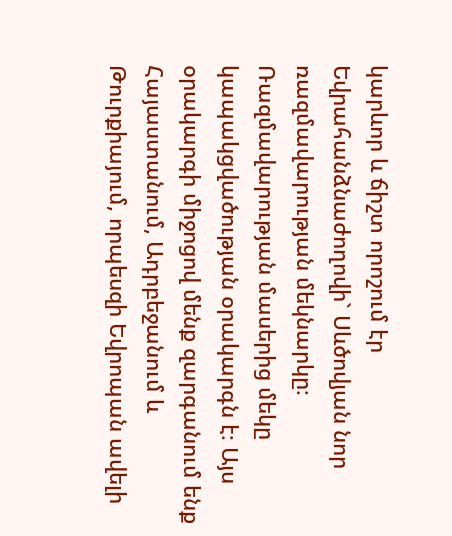կարևոր և ճիշտ որոշում էր Եվրահանձնաժողովի` Սևծովյան նոր ռազմավարության մեկնարկը։ Ռազմավարության մասերից մեկը կապակցվածության օրակարգն է։ Այս օրակարգի միջոցով մենք զարգանում ենք Հայաստանում, Ադրբեջանում և Թուրքիայում, որպեսզի Եվրոպան ավելի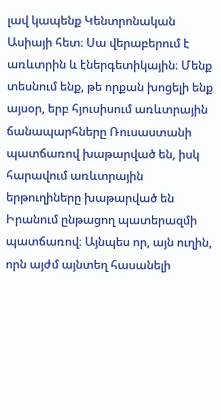լավ կապենք Կենտրոնական Ասիայի հետ։ Սա վերաբերում է առևտրին և էներգետիկային։ Մենք տեսնում ենք, թե որքան խոցելի ենք այսօր, երբ հյուսիսում առևտրային ճանապարհները Ռուսաստանի պատճառով խաթարված են, իսկ հարավում առևտրային երթուղիները խաթարված են Իրանում ընթացող պատերազմի պատճառով։ Այնպես որ, այն ուղին, որն այժմ այնտեղ հասանելի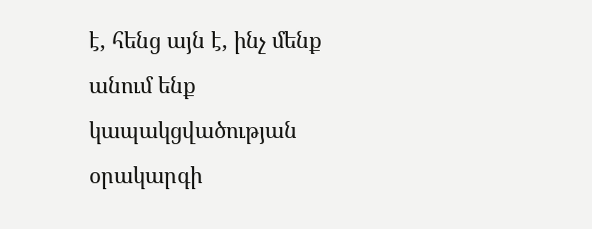է, հենց այն է, ինչ մենք անում ենք կապակցվածության օրակարգի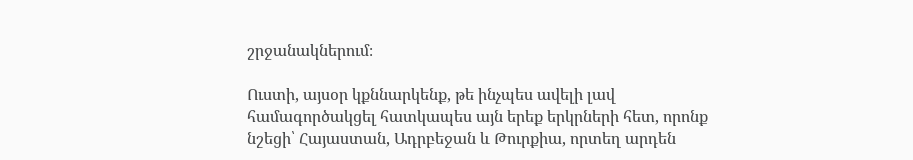շրջանակներում։

Ուստի, այսօր կքննարկենք, թե ինչպես ավելի լավ համագործակցել հատկապես այն երեք երկրների հետ, որոնք նշեցի՝ Հայաստան, Ադրբեջան և Թուրքիա, որտեղ արդեն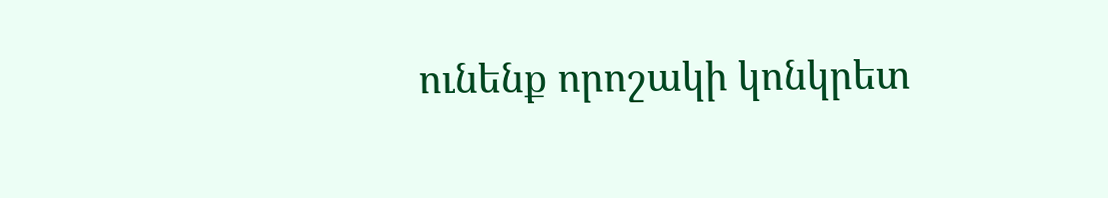ունենք որոշակի կոնկրետ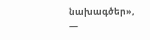նախագծեր», —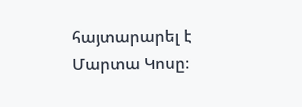հայտարարել է Մարտա Կոսը։